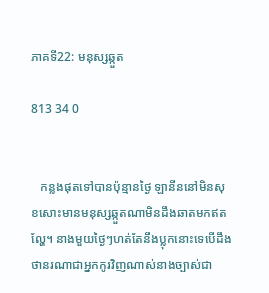ភាគទី22: មនុស្សឆ្កួត

813 34 0


   កន្លងផុតទៅបានប៉ុន្មានថ្ងៃ ឡានីននៅមិនសុខសោះមានមនុស្សឆ្កួតណាមិនដឹងឆាតមកឥតល្ហែ។ នាងមួយថ្ងៃៗហត់តែនឹងប្លុកនោះទេបើដឹងថានរណាជាអ្នកកូរវិញណាស់នាងច្បាស់ជា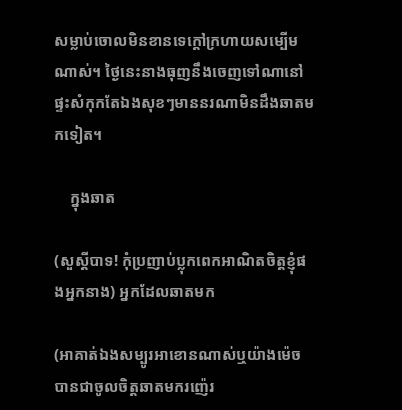សម្លាប់ចោលមិនខានទេក្តៅក្រហាយសម្បើមណាស់។ ថ្ងៃនេះនាងធុញនឹងចេញទៅណានៅផ្ទះសំកុកតែឯងសុខៗមាននរណាមិនដឹងឆាតមកទៀត។

    ក្នុងឆាត

(សួស្តីបាទ! កុំប្រញាប់ប្លុកពេកអាណិតចិត្តខ្ញុំផងអ្នកនាង) អ្នកដែលឆាតមក

(អាគាត់ឯងសម្បូរអាខោនណាស់ឬយ៉ាងម៉េចបានជាចូលចិត្តឆាតមករញ៉េរ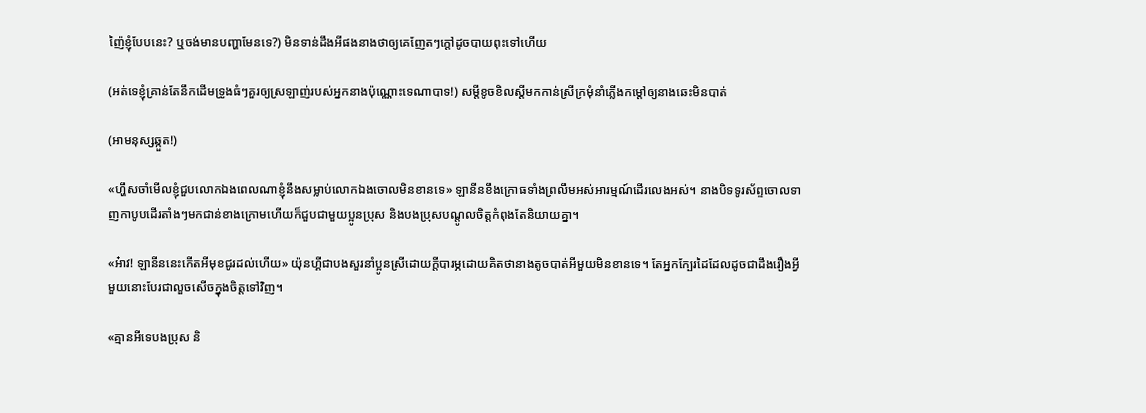ញ៉ៃខ្ញុំបែបនេះ? ឬចង់មានបញ្ហាមែនទេ?) មិនទាន់ដឹងអីផងនាងថាឲ្យគេញែតៗក្តៅដូចបាយពុះទៅហើយ

(អត់ទេខ្ញុំគ្រាន់តែនឹកដើមទ្រូងធំៗគួរឲ្យស្រឡាញ់របស់អ្នកនាងប៉ុណ្ណោះទេណាបាទ!) សម្តីខូចខិលស្តីមកកាន់ស្រីក្រមុំនាំភ្លើងកម្តៅឲ្យនាងឆេះមិនបាត់

(អាមនុស្សឆ្កួត!)

«ហ្ហឹសចាំមើលខ្ញុំជួបលោកឯងពេលណាខ្ញុំនឹងសម្លាប់លោកឯងចោលមិនខានទេ» ឡានីនខឹងក្រោធទាំងព្រលឹមអស់អារម្មណ៍ដើរលេងអស់។ នាងបិទទូរស័ព្ទចោលទាញកាបូបដើរតាំងៗមកជាន់ខាងក្រោមហើយក៏ជួបជាមួយប្អូនប្រុស និងបងប្រុសបណ្តូលចិត្តកំពុងតែនិយាយគ្នា។

«អ៎ាវ! ឡានីននេះកើតអីមុខជូរដល់ហើយ» យ៉ុនហ្គីជាបងសួរនាំប្អូនស្រីដោយក្តីបារម្ភដោយគិតថានាងតូចបាត់អីមួយមិនខានទេ។ តែអ្នកក្បែរដៃដែលដូចជាដឹងរឿងអ្វីមួយនោះបែរជាលួចសើចក្នុងចិត្តទៅវិញ។

«គ្មានអីទេបងប្រុស និ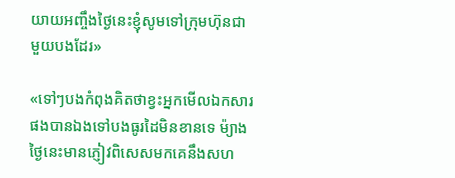យាយអញ្ចឹងថ្ងៃនេះខ្ញុំសូមទៅក្រុមហ៊ុនជាមួយបងដែរ»

«ទៅៗបងកំពុងគិតថាខ្វះអ្នកមើលឯកសារផងបានឯងទៅបងធូរដៃមិនខានទេ ម៉្យាងថ្ងៃនេះមានភ្ញៀវពិសេសមកគេនឹងសហ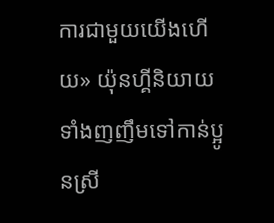ការជាមួយយើងហើយ» យ៉ុនហ្គីនិយាយទាំងញញឹមទៅកាន់ប្អូនស្រី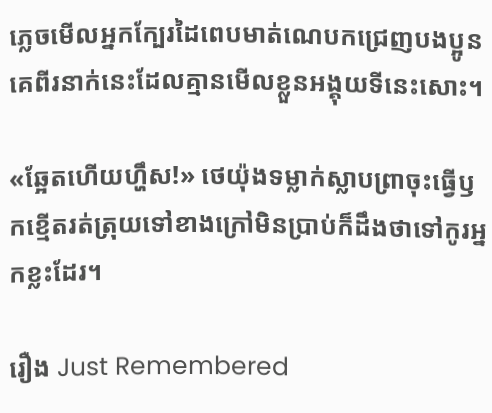ភ្លេចមើលអ្នកក្បែរដៃពេបមាត់ណេបកជ្រេញបងប្អូនគេពីរនាក់នេះដែលគ្មានមើលខ្លួនអង្គុយទីនេះសោះ។

«ឆ្អែតហើយហ្ហឹស!» ថេយ៉ុងទម្លាក់ស្លាបព្រាចុះធ្វើឫកខ្មើតរត់ត្រុយទៅខាងក្រៅមិនប្រាប់ក៏ដឹងថាទៅកូរអ្នកខ្លះដែរ។

រឿង Just Remembered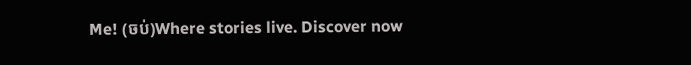Me! (ចប់)Where stories live. Discover now